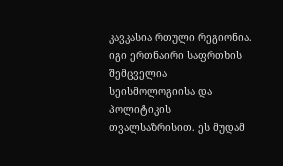კავკასია რთული რეგიონია. იგი ერთნაირი საფრთხის შემცველია სეისმოლოგიისა და პოლიტიკის თვალსაზრისით. ეს მუდამ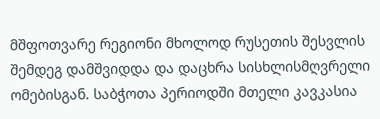მშფოთვარე რეგიონი მხოლოდ რუსეთის შესვლის შემდეგ დამშვიდდა და დაცხრა სისხლისმღვრელი ომებისგან. საბჭოთა პერიოდში მთელი კავკასია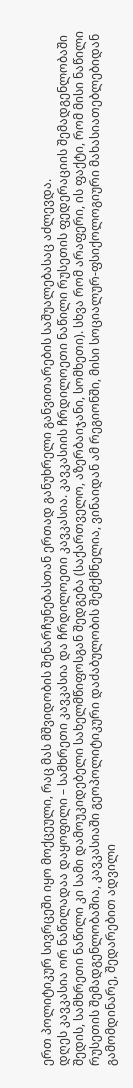ერთ პოლიტიკურ სივრცეში იყო მოქცეული, რაც მას მშვიდობის შენარჩუნებასთან ერთად განუხრელი განვითარების საშუალებასაც აძლევდა.
დღეს კავკასია ორ ნაწილადაა დაყოფილი – სამხრეთი კავკასია და ჩრდილოეთი კავკასია. კავკასიის ჩრდილოეთი ნაწილი რუსეთის ფედერაციის შემადგენლობაში შედის, სამხრეთი ნაწილი კი სამი დამოუკიდებელი სახელმწიფოსგან შედგება (საქართველო, აზერბაიჯანი, სომხეთი). სხვა რომ არაფერი, ის ფაქტი, რომ მისი ნაწილი რუსეთის შემადგენლობაშია, კავკასიაში გეოპოლიტიკური დაძაბულობის შემქმნელია, ვინაიდან ამ რეგიონში, მისი სოციალურ-ფსიქოლოგიური მახასიათებლებიდან გამომდინარე, შედარებით ადვილი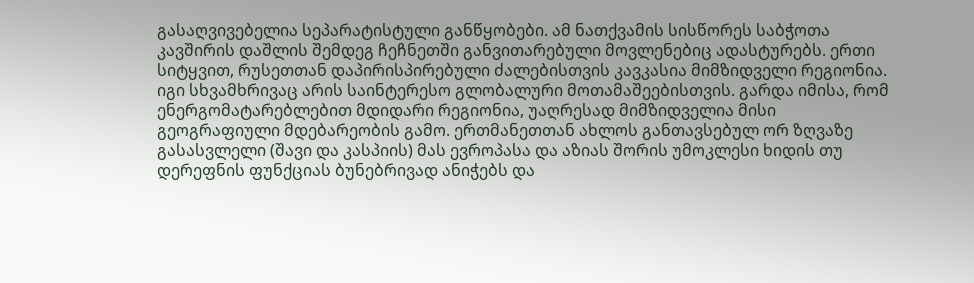გასაღვივებელია სეპარატისტული განწყობები. ამ ნათქვამის სისწორეს საბჭოთა კავშირის დაშლის შემდეგ ჩეჩნეთში განვითარებული მოვლენებიც ადასტურებს. ერთი სიტყვით, რუსეთთან დაპირისპირებული ძალებისთვის კავკასია მიმზიდველი რეგიონია. იგი სხვამხრივაც არის საინტერესო გლობალური მოთამაშეებისთვის. გარდა იმისა, რომ ენერგომატარებლებით მდიდარი რეგიონია, უაღრესად მიმზიდველია მისი გეოგრაფიული მდებარეობის გამო. ერთმანეთთან ახლოს განთავსებულ ორ ზღვაზე გასასვლელი (შავი და კასპიის) მას ევროპასა და აზიას შორის უმოკლესი ხიდის თუ დერეფნის ფუნქციას ბუნებრივად ანიჭებს და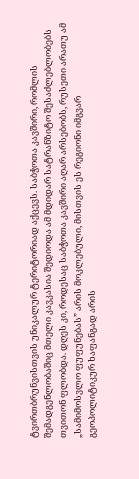ტვირთბრუნვისთვის უნიკალურ ტერიტორიად აქცევს. საბჭოთა კავშირი, რომლის შემადგენლობაშიც მთელი კავკასია შედიოდა ამ მდიდარ სატრანზიტო შესაძლებლობებს თვითონ ფლობდა. დღეს კი, როდესაც საბჭოთა კავშირი აღარ არსებობს, რუსეთი არათუ ამ „სამიმოსვლო ფუფუნებას” არის მოკლებული, მისთვის ეს რეგიონი იმგვარ გეოპოლიტიკურ ხაფანგად არის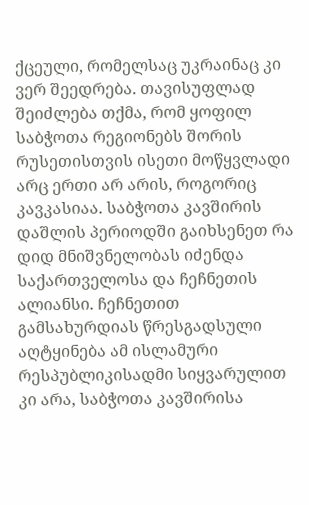ქცეული, რომელსაც უკრაინაც კი ვერ შეედრება. თავისუფლად შეიძლება თქმა, რომ ყოფილ საბჭოთა რეგიონებს შორის რუსეთისთვის ისეთი მოწყვლადი არც ერთი არ არის, როგორიც კავკასიაა. საბჭოთა კავშირის დაშლის პერიოდში გაიხსენეთ რა დიდ მნიშვნელობას იძენდა საქართველოსა და ჩეჩნეთის ალიანსი. ჩეჩნეთით გამსახურდიას წრესგადსული აღტყინება ამ ისლამური რესპუბლიკისადმი სიყვარულით კი არა, საბჭოთა კავშირისა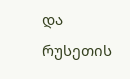და რუსეთის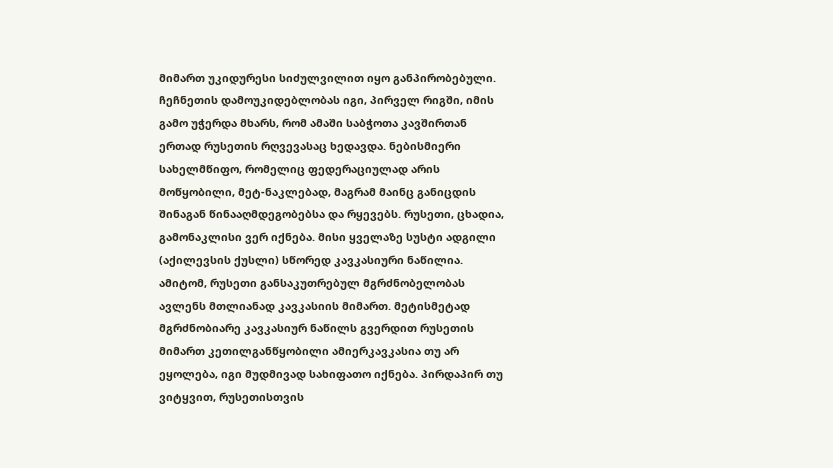მიმართ უკიდურესი სიძულვილით იყო განპირობებული. ჩეჩნეთის დამოუკიდებლობას იგი, პირველ რიგში, იმის გამო უჭერდა მხარს, რომ ამაში საბჭოთა კავშირთან ერთად რუსეთის რღვევასაც ხედავდა. ნებისმიერი სახელმწიფო, რომელიც ფედერაციულად არის მოწყობილი, მეტ-ნაკლებად, მაგრამ მაინც განიცდის შინაგან წინააღმდეგობებსა და რყევებს. რუსეთი, ცხადია, გამონაკლისი ვერ იქნება. მისი ყველაზე სუსტი ადგილი (აქილევსის ქუსლი) სწორედ კავკასიური ნაწილია. ამიტომ, რუსეთი განსაკუთრებულ მგრძნობელობას ავლენს მთლიანად კავკასიის მიმართ. მეტისმეტად მგრძნობიარე კავკასიურ ნაწილს გვერდით რუსეთის მიმართ კეთილგანწყობილი ამიერკავკასია თუ არ ეყოლება, იგი მუდმივად სახიფათო იქნება. პირდაპირ თუ ვიტყვით, რუსეთისთვის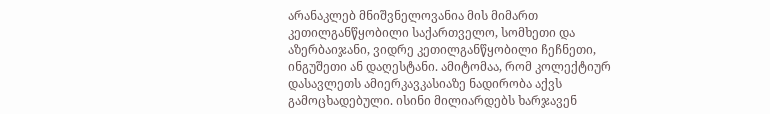არანაკლებ მნიშვნელოვანია მის მიმართ კეთილგანწყობილი საქართველო, სომხეთი და აზერბაიჯანი, ვიდრე კეთილგანწყობილი ჩეჩნეთი, ინგუშეთი ან დაღესტანი. ამიტომაა, რომ კოლექტიურ დასავლეთს ამიერკავკასიაზე ნადირობა აქვს გამოცხადებული. ისინი მილიარდებს ხარჯავენ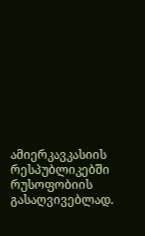ამიერკავკასიის რესპუბლიკებში რუსოფობიის გასაღვივებლად.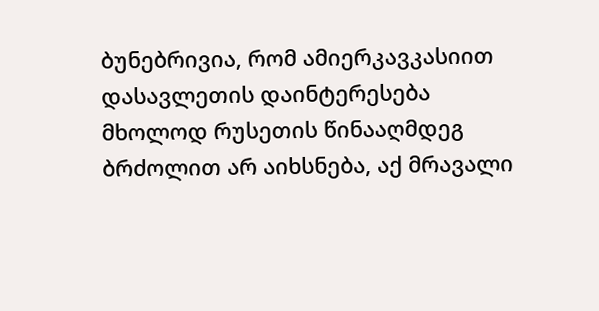ბუნებრივია, რომ ამიერკავკასიით დასავლეთის დაინტერესება მხოლოდ რუსეთის წინააღმდეგ ბრძოლით არ აიხსნება, აქ მრავალი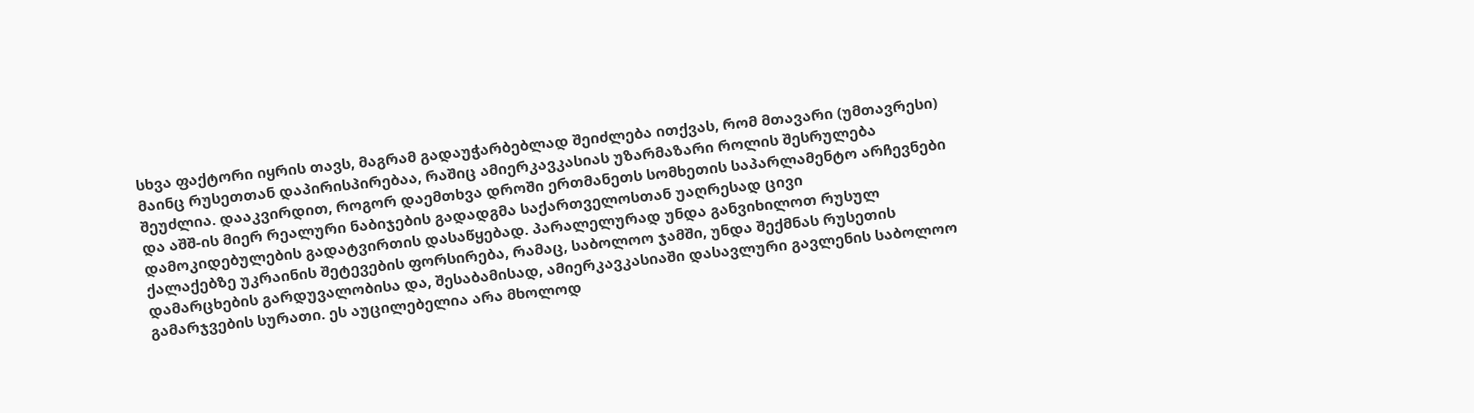სხვა ფაქტორი იყრის თავს, მაგრამ გადაუჭარბებლად შეიძლება ითქვას, რომ მთავარი (უმთავრესი) მაინც რუსეთთან დაპირისპირებაა, რაშიც ამიერკავკასიას უზარმაზარი როლის შესრულება შეუძლია. დააკვირდით, როგორ დაემთხვა დროში ერთმანეთს სომხეთის საპარლამენტო არჩევნები და აშშ-ის მიერ რეალური ნაბიჯების გადადგმა საქართველოსთან უაღრესად ცივი დამოკიდებულების გადატვირთის დასაწყებად. პარალელურად უნდა განვიხილოთ რუსულ ქალაქებზე უკრაინის შეტევების ფორსირება, რამაც, საბოლოო ჯამში, უნდა შექმნას რუსეთის დამარცხების გარდუვალობისა და, შესაბამისად, ამიერკავკასიაში დასავლური გავლენის საბოლოო გამარჯვების სურათი. ეს აუცილებელია არა მხოლოდ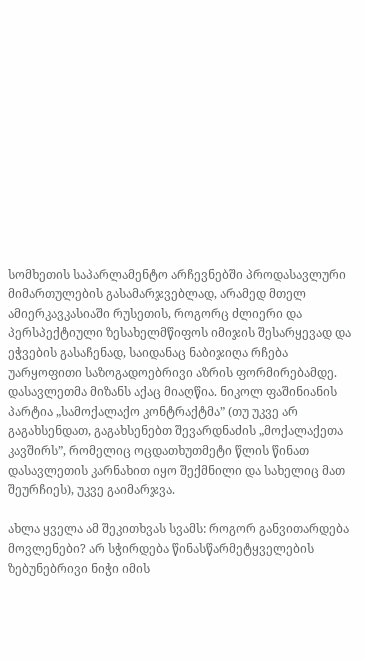სომხეთის საპარლამენტო არჩევნებში პროდასავლური მიმართულების გასამარჯვებლად, არამედ მთელ ამიერკავკასიაში რუსეთის, როგორც ძლიერი და პერსპექტიული ზესახელმწიფოს იმიჯის შესარყევად და ეჭვების გასაჩენად, საიდანაც ნაბიჯიღა რჩება უარყოფითი საზოგადოებრივი აზრის ფორმირებამდე.
დასავლეთმა მიზანს აქაც მიაღწია. ნიკოლ ფაშინიანის პარტია „სამოქალაქო კონტრაქტმა” (თუ უკვე არ გაგახსენდათ, გაგახსენებთ შევარდნაძის „მოქალაქეთა კავშირს”, რომელიც ოცდათხუთმეტი წლის წინათ დასავლეთის კარნახით იყო შექმნილი და სახელიც მათ შეურჩიეს), უკვე გაიმარჯვა.

ახლა ყველა ამ შეკითხვას სვამს: როგორ განვითარდება მოვლენები? არ სჭირდება წინასწარმეტყველების ზებუნებრივი ნიჭი იმის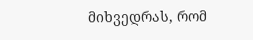მიხვედრას, რომ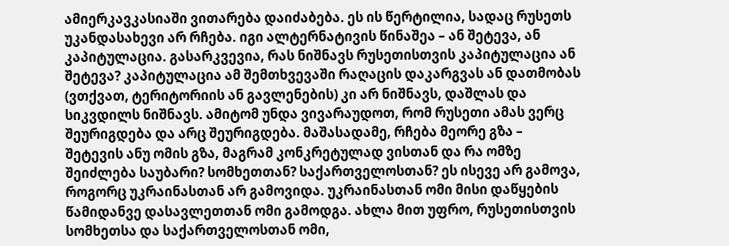ამიერკავკასიაში ვითარება დაიძაბება. ეს ის წერტილია, სადაც რუსეთს უკანდასახევი არ რჩება. იგი ალტერნატივის წინაშეა – ან შეტევა, ან კაპიტულაცია. გასარკვევია, რას ნიშნავს რუსეთისთვის კაპიტულაცია ან შეტევა? კაპიტულაცია ამ შემთხვევაში რაღაცის დაკარგვას ან დათმობას (ვთქვათ, ტერიტორიის ან გავლენების) კი არ ნიშნავს, დაშლას და სიკვდილს ნიშნავს. ამიტომ უნდა ვივარაუდოთ, რომ რუსეთი ამას ვერც შეურიგდება და არც შეურიგდება. მაშასადამე, რჩება მეორე გზა – შეტევის ანუ ომის გზა, მაგრამ კონკრეტულად ვისთან და რა ომზე შეიძლება საუბარი? სომხეთთან? საქართველოსთან? ეს ისევე არ გამოვა, როგორც უკრაინასთან არ გამოვიდა. უკრაინასთან ომი მისი დაწყების წამიდანვე დასავლეთთან ომი გამოდგა. ახლა მით უფრო, რუსეთისთვის სომხეთსა და საქართველოსთან ომი,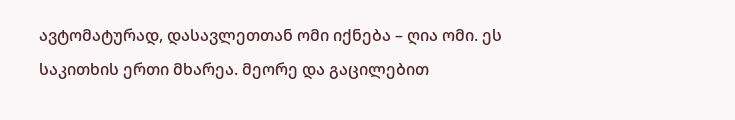ავტომატურად, დასავლეთთან ომი იქნება – ღია ომი. ეს საკითხის ერთი მხარეა. მეორე და გაცილებით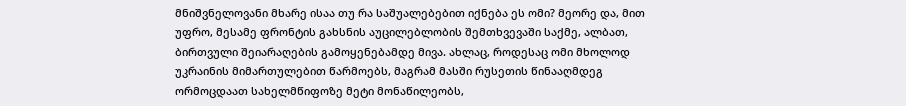მნიშვნელოვანი მხარე ისაა თუ რა საშუალებებით იქნება ეს ომი? მეორე და, მით უფრო, მესამე ფრონტის გახსნის აუცილებლობის შემთხვევაში საქმე, ალბათ, ბირთვული შეიარაღების გამოყენებამდე მივა. ახლაც, როდესაც ომი მხოლოდ უკრაინის მიმართულებით წარმოებს, მაგრამ მასში რუსეთის წინააღმდეგ ორმოცდაათ სახელმწიფოზე მეტი მონაწილეობს,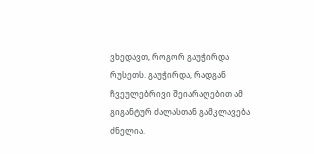ვხედავთ, როგორ გაუჭირდა რუსეთს. გაუჭირდა, რადგან ჩვეულებრივი შეიარაღებით ამ გიგანტურ ძალასთან გამკლავება ძნელია.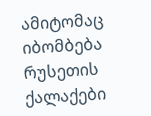ამიტომაც იბომბება რუსეთის ქალაქები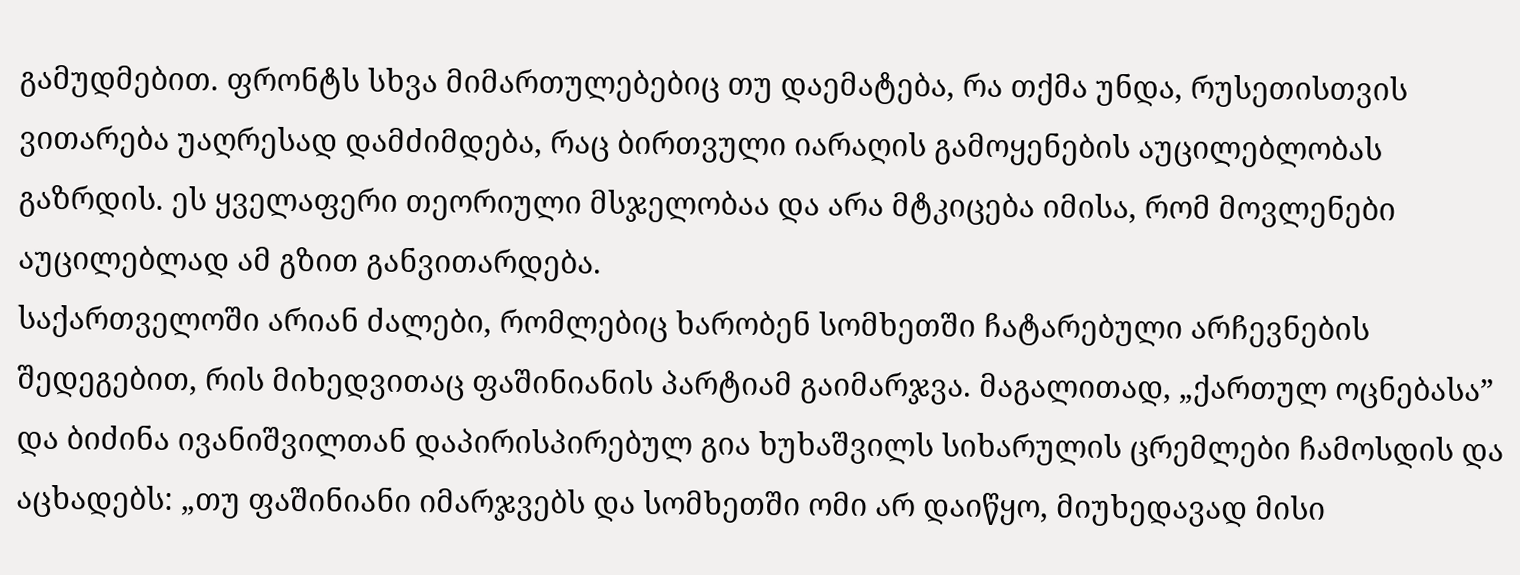გამუდმებით. ფრონტს სხვა მიმართულებებიც თუ დაემატება, რა თქმა უნდა, რუსეთისთვის ვითარება უაღრესად დამძიმდება, რაც ბირთვული იარაღის გამოყენების აუცილებლობას გაზრდის. ეს ყველაფერი თეორიული მსჯელობაა და არა მტკიცება იმისა, რომ მოვლენები აუცილებლად ამ გზით განვითარდება.
საქართველოში არიან ძალები, რომლებიც ხარობენ სომხეთში ჩატარებული არჩევნების შედეგებით, რის მიხედვითაც ფაშინიანის პარტიამ გაიმარჯვა. მაგალითად, „ქართულ ოცნებასა” და ბიძინა ივანიშვილთან დაპირისპირებულ გია ხუხაშვილს სიხარულის ცრემლები ჩამოსდის და აცხადებს: „თუ ფაშინიანი იმარჯვებს და სომხეთში ომი არ დაიწყო, მიუხედავად მისი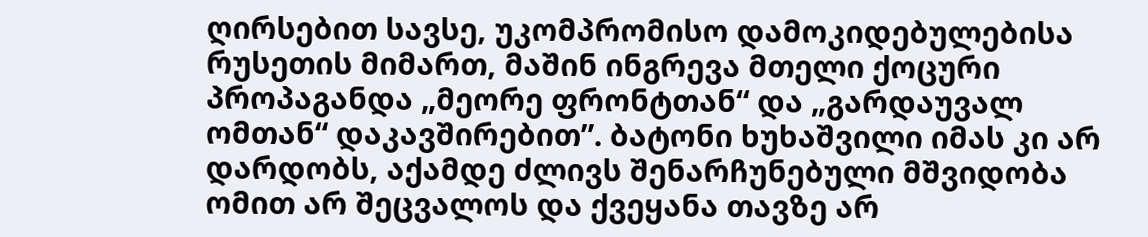ღირსებით სავსე, უკომპრომისო დამოკიდებულებისა რუსეთის მიმართ, მაშინ ინგრევა მთელი ქოცური პროპაგანდა „მეორე ფრონტთან“ და „გარდაუვალ ომთან“ დაკავშირებით”. ბატონი ხუხაშვილი იმას კი არ დარდობს, აქამდე ძლივს შენარჩუნებული მშვიდობა ომით არ შეცვალოს და ქვეყანა თავზე არ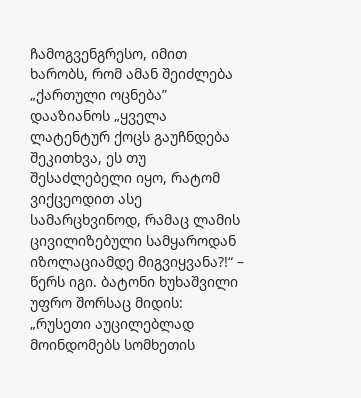ჩამოგვენგრესო, იმით ხარობს, რომ ამან შეიძლება „ქართული ოცნება” დააზიანოს „ყველა ლატენტურ ქოცს გაუჩნდება შეკითხვა, ეს თუ შესაძლებელი იყო, რატომ ვიქცეოდით ასე სამარცხვინოდ, რამაც ლამის ცივილიზებული სამყაროდან იზოლაციამდე მიგვიყვანა?!“ – წერს იგი. ბატონი ხუხაშვილი უფრო შორსაც მიდის: „რუსეთი აუცილებლად მოინდომებს სომხეთის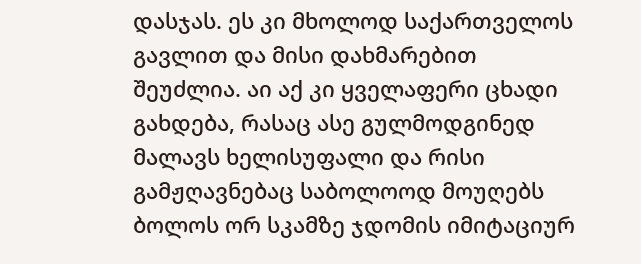დასჯას. ეს კი მხოლოდ საქართველოს გავლით და მისი დახმარებით შეუძლია. აი აქ კი ყველაფერი ცხადი გახდება, რასაც ასე გულმოდგინედ მალავს ხელისუფალი და რისი გამჟღავნებაც საბოლოოდ მოუღებს ბოლოს ორ სკამზე ჯდომის იმიტაციურ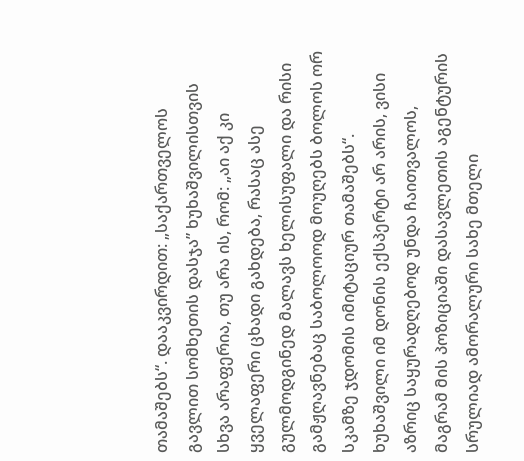თამაშებს“. დააკვირდით: „საქართველოს გავლით სომხეთის დასჯა” ხუხაშვილისთვის სხვა არაფერია, თუ არა ის, რომ: „აი აქ კი ყველაფერი ცხადი გახდება, რასაც ასე გულმოდგინედ მალავს ხელისუფალი და რისი გამჟღავნებაც საბოლოოდ მოუღებს ბოლოს ორ სკამზე ჯდომის იმიტაციურ თამაშებს“. ხუხაშვილი იმ დონის ექსპერტი არ არის, ვისი აზრიც საყურადღებოდ უნდა ჩაითვალოს, მაგრამ მის პოზიციაში დასავლეთის აგენტურის სრულიად ამორალური სახე მთელი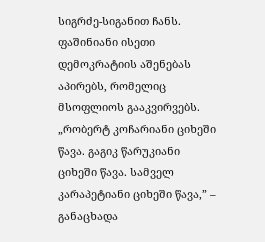სიგრძე-სიგანით ჩანს.
ფაშინიანი ისეთი დემოკრატიის აშენებას აპირებს, რომელიც მსოფლიოს გააკვირვებს. „რობერტ კოჩარიანი ციხეში წავა. გაგიკ წარუკიანი ციხეში წავა. სამველ კარაპეტიანი ციხეში წავა,” – განაცხადა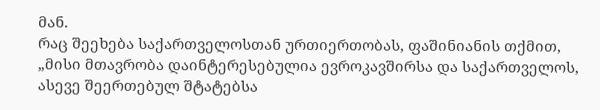მან.
რაც შეეხება საქართველოსთან ურთიერთობას, ფაშინიანის თქმით,
„მისი მთავრობა დაინტერესებულია ევროკავშირსა და საქართველოს, ასევე შეერთებულ შტატებსა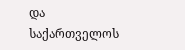და საქართველოს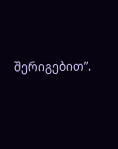შერიგებით”.